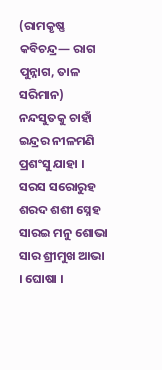(ରାମକୃଷ୍ଣ କବିଚନ୍ଦ୍ର— ରାଗ ପୁନ୍ନାଗ, ତାଳ ସରିମାନ)
ନନ୍ଦସୁତକୁ ଚାହାଁ
ଇନ୍ଦ୍ରର ନୀଳମଣି ପ୍ରଶଂସୁ ଯାହା ।
ସରସ ସରୋରୁହ ଶରଦ ଶଶୀ ସ୍ନେହ
ସାରଇ ମନୁ ଶୋଭା ସାର ଶ୍ରୀମୁଖ ଆଭା । ଘୋଷା ।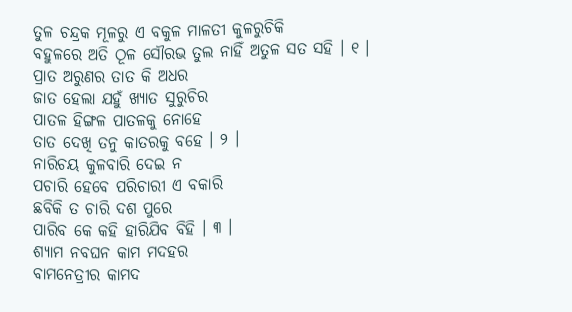ତୁଳ ଚନ୍ଦ୍ରକ ମୂଳରୁ ଏ ବକୁଳ ମାଳତୀ କୁଳରୁଚିକି
ବହୁଳରେ ଅତି ଠୂଳ ସୌରଭ ତୁଲ ନାହିଁ ଅତୁଳ ସତ ସହି । ୧ ।
ପ୍ରାତ ଅରୁଣର ତାତ କି ଅଧର
ଜାତ ହେଲା ଯହୁଁ ଖ୍ୟାତ ସୁରୁଚିର
ପାତଳ ହିଙ୍ଗଳ ପାତଳକୁ ନୋହେ
ତାତ ଦେଖି ତନୁ କାତରକୁ ବହେ । ୨ ।
ନାରିଚୟ କୁଳବାରି ଦେଇ ନ
ପଚାରି ହେବେ ପରିଚାରୀ ଏ ବକାରି
ଛବିକି ତ ଚାରି ଦଶ ପୁରେ
ପାରିବ କେ କହି ହାରିଯିବ ବିହି । ୩ ।
ଶ୍ୟାମ ନବଘନ କାମ ମଦହର
ବାମନେତ୍ରୀର କାମଦ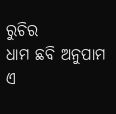ରୁଚିର
ଧାମ ଛବି ଅନୁପାମ ଏ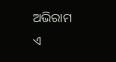ଅଭିରାମ
ଏ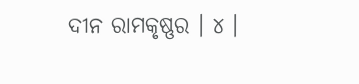ଦୀନ ରାମକୃଷ୍ଣର । ୪ ।